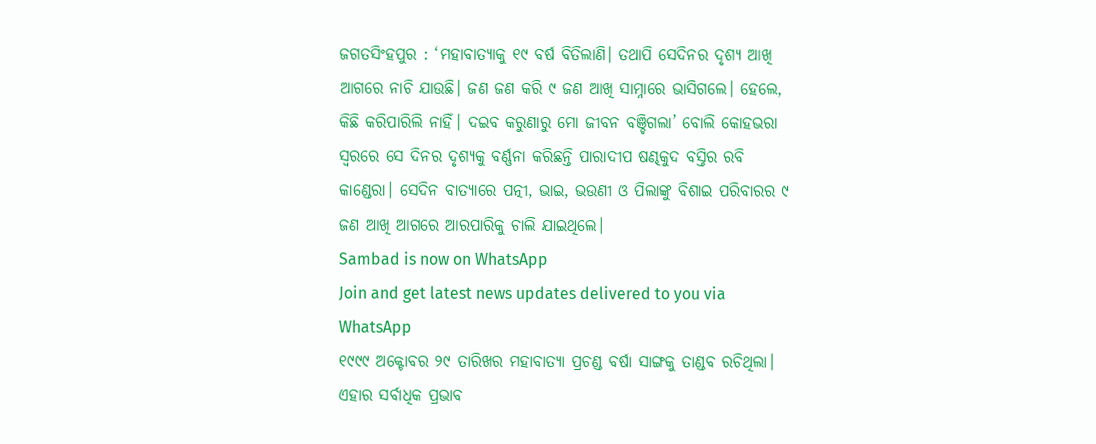ଜଗତସିଂହପୁର : ‘ମହାବାତ୍ୟାକୁ ୧୯ ବର୍ଷ ବିତିଲାଣି। ତଥାପି ସେଦିନର ଦୃଶ୍ୟ ଆଖି ଆଗରେ ନାଚି ଯାଉଛି। ଜଣ ଜଣ କରି ୯ ଜଣ ଆଖି ସାମ୍ନାରେ ଭାସିଗଲେ। ହେଲେ, କିଛି କରିପାରିଲି ନାହିଁ। ଦଇବ କରୁଣାରୁ ମୋ ଜୀବନ ବଞ୍ଚିଗଲା’ ବୋଲି କୋହଭରା ସ୍ବରରେ ସେ ଦିନର ଦୃଶ୍ୟକୁ ବର୍ଣ୍ଣନା କରିଛନ୍ତି ପାରାଦୀପ ଷଣ୍ଢକୁଦ ବସ୍ତିର ରବି କାଣ୍ଡେରା। ସେଦିନ ବାତ୍ୟାରେ ପତ୍ନୀ, ଭାଇ, ଭଉଣୀ ଓ ପିଲାଙ୍କୁ ବିଶାଇ ପରିବାରର ୯ ଜଣ ଆଖି ଆଗରେ ଆରପାରିକୁ ଚାଲି ଯାଇଥିଲେ।
Sambad is now on WhatsApp
Join and get latest news updates delivered to you via WhatsApp
୧୯୯୯ ଅକ୍ଟୋବର ୨୯ ତାରିଖର ମହାବାତ୍ୟା ପ୍ରଚଣ୍ଡ ବର୍ଷା ସାଙ୍ଗକୁ ତାଣ୍ଡବ ରଚିଥିଲା। ଏହାର ସର୍ବାଧିକ ପ୍ରଭାବ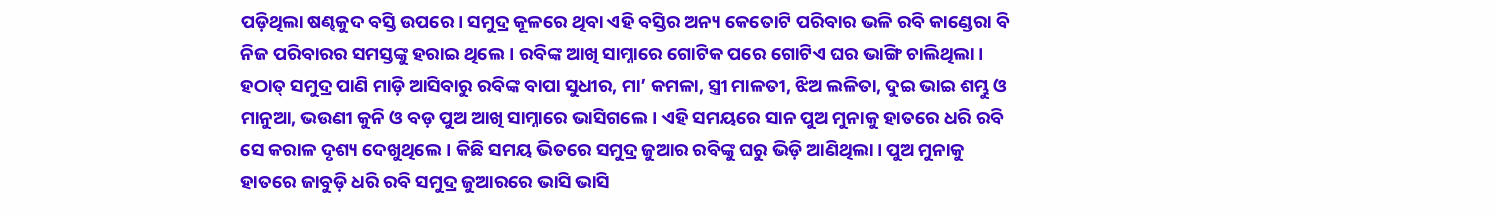ପଡ଼ିଥିଲା ଷଣ୍ଢକୁଦ ବସ୍ତି ଉପରେ। ସମୁଦ୍ର କୂଳରେ ଥିବା ଏହି ବସ୍ତିର ଅନ୍ୟ କେତୋଟି ପରିବାର ଭଳି ରବି କାଣ୍ଡେରା ବି ନିଜ ପରିବାରର ସମସ୍ତଙ୍କୁ ହରାଇ ଥିଲେ। ରବିଙ୍କ ଆଖି ସାମ୍ନାରେ ଗୋଟିକ ପରେ ଗୋଟିଏ ଘର ଭାଙ୍ଗି ଚାଲିଥିଲା। ହଠାତ୍ ସମୁଦ୍ର ପାଣି ମାଡ଼ି ଆସିବାରୁ ରବିଙ୍କ ବାପା ସୁଧୀର, ମା’ କମଳା, ସ୍ତ୍ରୀ ମାଳତୀ, ଝିଅ ଲଳିତା, ଦୁଇ ଭାଇ ଶମ୍ଭୁ ଓ ମାନୁଆ, ଭଉଣୀ କୁନି ଓ ବଡ଼ ପୁଅ ଆଖି ସାମ୍ନାରେ ଭାସିଗଲେ। ଏହି ସମୟରେ ସାନ ପୁଅ ମୁନାକୁ ହାତରେ ଧରି ରବି ସେ କରାଳ ଦୃଶ୍ୟ ଦେଖୁଥିଲେ। କିଛି ସମୟ ଭିତରେ ସମୁଦ୍ର ଜୁଆର ରବିଙ୍କୁ ଘରୁ ଭିଡ଼ି ଆଣିଥିଲା। ପୁଅ ମୁନାକୁ ହାତରେ ଜାବୁଡ଼ି ଧରି ରବି ସମୁଦ୍ର ଜୁଆରରେ ଭାସି ଭାସି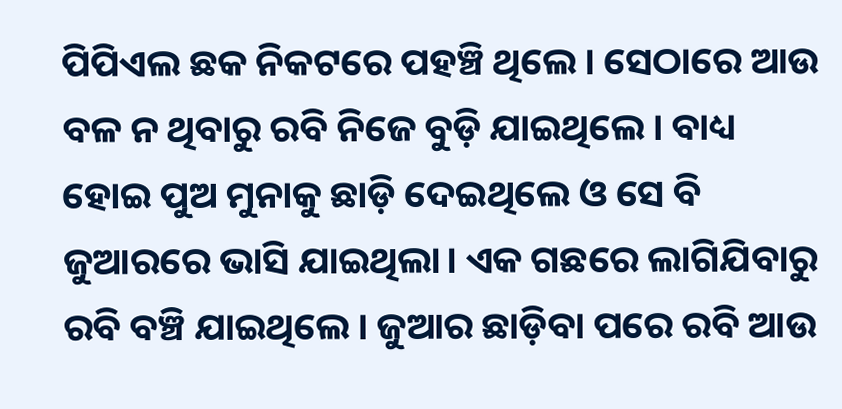ପିପିଏଲ ଛକ ନିକଟରେ ପହଞ୍ଚି ଥିଲେ। ସେଠାରେ ଆଉ ବଳ ନ ଥିବାରୁ ରବି ନିଜେ ବୁଡ଼ି ଯାଇଥିଲେ। ବାଧ୍ୟ ହୋଇ ପୁଅ ମୁନାକୁ ଛାଡ଼ି ଦେଇଥିଲେ ଓ ସେ ବି ଜୁଆରରେ ଭାସି ଯାଇଥିଲା। ଏକ ଗଛରେ ଲାଗିଯିବାରୁ ରବି ବଞ୍ଚି ଯାଇଥିଲେ। ଜୁଆର ଛାଡ଼ିବା ପରେ ରବି ଆଉ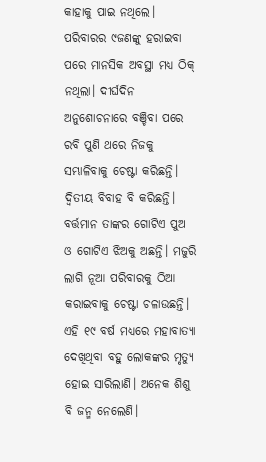କାହାକୁ ପାଇ ନଥିଲେ। ପରିବାରର ୯ଜଣଙ୍କୁ ହରାଇବା ପରେ ମାନସିକ ଅବସ୍ଥା ମଧ୍ୟ ଠିକ୍ ନଥିଲା। ଦୀର୍ଘଦିନ ଅନୁଶୋଚନାରେ ବଞ୍ଚିବା ପରେ ରବି ପୁଣି ଥରେ ନିଜକୁ ସମ୍ଭାଳିବାକୁ ଚେଷ୍ଟା କରିଛନ୍ତି। ଦ୍ବିତୀୟ ବିବାହ ବି କରିଛନ୍ତି। ବର୍ତ୍ତମାନ ତାଙ୍କର ଗୋଟିଏ ପୁଅ ଓ ଗୋଟିଏ ଝିଅକୁ ଅଛନ୍ତି। ମଜୁରି ଲାଗି ନୂଆ ପରିବାରକୁ ଠିଆ କରାଇବାକୁ ଚେଷ୍ଟା ଚଳାଉଛନ୍ତି।
ଏହି ୧୯ ବର୍ଷ ମଧ୍ୟରେ ମହାବାତ୍ୟା ଦେଖିଥିବା ବହୁ ଲୋକଙ୍କର ମୃତ୍ୟୁ ହୋଇ ସାରିଲାଣି। ଅନେକ ଶିଶୁ ବି ଜନ୍ମ ନେଲେଣି।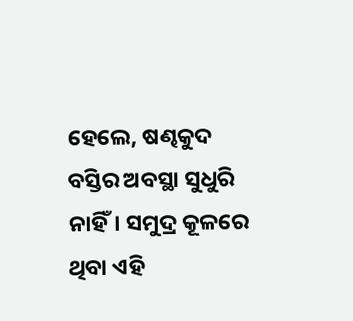ହେଲେ, ଷଣ୍ଢକୁଦ ବସ୍ତିର ଅବସ୍ଥା ସୁଧୁରି ନାହିଁ। ସମୁଦ୍ର କୂଳରେ ଥିବା ଏହି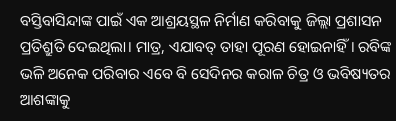ବସ୍ତିବାସିନ୍ଦାଙ୍କ ପାଇଁ ଏକ ଆଶ୍ରୟସ୍ଥଳ ନିର୍ମାଣ କରିବାକୁ ଜିଲ୍ଲା ପ୍ରଶାସନ ପ୍ରତିଶ୍ରୁତି ଦେଇଥିଲା। ମାତ୍ର, ଏଯାବତ୍ ତାହା ପୂରଣ ହୋଇନାହିଁ। ରବିଙ୍କ ଭଳି ଅନେକ ପରିବାର ଏବେ ବି ସେଦିନର କରାଳ ଚିତ୍ର ଓ ଭବିଷ୍ୟତର ଆଶଙ୍କାକୁ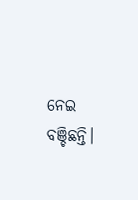ନେଇ ବଞ୍ଚିଛନ୍ତି।